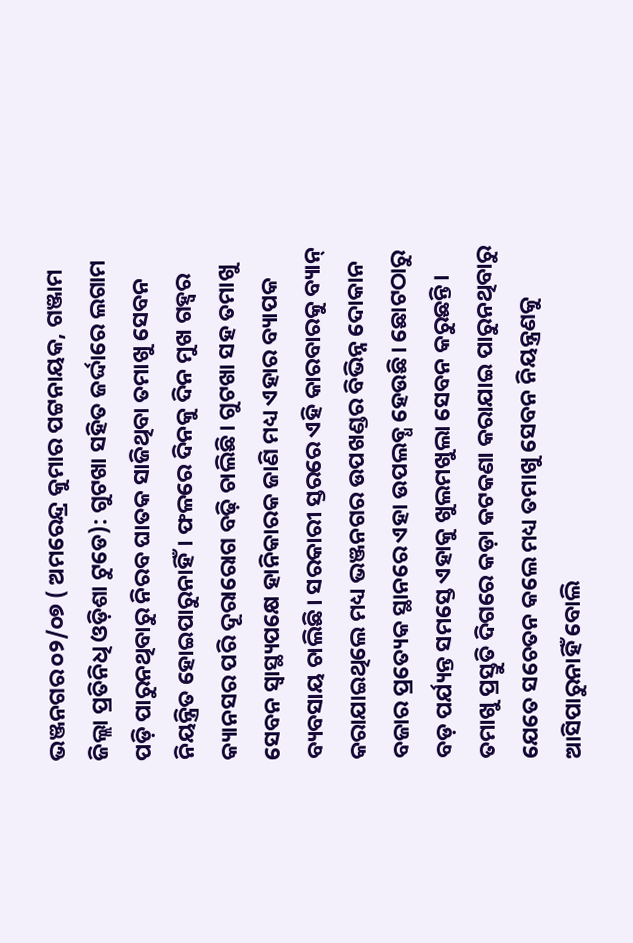ଭଞ୍ଜନଗର ୦୨/୦୭ ( ଅମରେନ୍ଦ୍ର କୁମାର ପଟ୍ଟନାୟକ, ଗଞ୍ଜାମ ଜିଲ୍ଲା ପ୍ରତିନିଧି ଓଡ଼ିଶା ଟୁଡେ): ଗୁଟଖା ସହିତ ଜର୍ଦ୍ଦାରେ ଲଗାମ ପଡ଼ି ପାରୁନଥିବାରୁ ନିରବ ଘାତକ ସାଜିଥିବା ତମାଖୁ ସେବନ ନିୟନ୍ତ୍ରିତ ହୋଇପାରୁନାହିଁ। ଫଳରେ ଦିନକୁ ଦିନ ମୁଖ ଗହ୍ବର କ୍ୟାନସର ପରି ଦୂରାରୋଗ ବଢ଼ି ଚାଲିଛି। ଗୁଟଖା ସହ ତମାଖୁ ସେବନ ସ୍ବାସ୍ଥ୍ୟପକ୍ଷେ ହାନିକାରକ ଜାଣି ମଧ୍ୟ ଏହାର ବ୍ୟାପକ ବ୍ୟବସାୟ ଚାଲିଛି। ସରକାରୀ ସ୍ତରରେ ଏହି କାରବାରକୁ ବ୍ୟାନ୍ କରାଯାଇଥିଲେ ମଧ୍ୟ ଭଞ୍ଜନଗର ଉପଖଣ୍ଡର ବିଭିନ୍ନ ଦୋକାନ ବଜାର ପ୍ରତ୍ୟେକ ସ୍ଥାନରେ ଏହା ଉପଲବ୍ଧ ହେଉଛି। ଛୋଟଠାରୁ ବଡ଼ ପର୍ଯ୍ୟନ୍ତ ସମସ୍ତେ ଏହାକୁ ଖୁଲମଖୁଲା ସେବନ କରୁଛନ୍ତି। ତମାଖୁ ପ୍ରସ୍ତୁତି ଦିଗରେ କଡ଼ା କଟକଣା କରାଯାଇ ପାରୁନଥିବାରୁ ଯେତେ ସଚେତନ କଲେ ମଧ୍ୟ ତମାଖୁ ସେବନ ନିୟନ୍ତ୍ରଣକୁ ଆସିପାରୁନାହିଁ ବୋଲି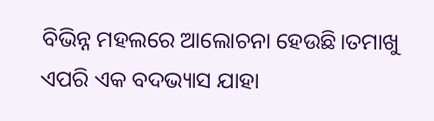ବିଭିନ୍ନ ମହଲରେ ଆଲୋଚନା ହେଉଛି।ତମାଖୁ ଏପରି ଏକ ବଦଭ୍ୟାସ ଯାହା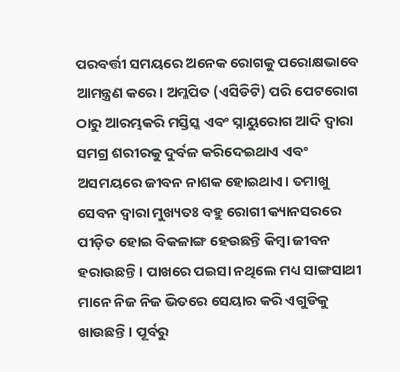ପରବର୍ତ୍ତୀ ସମୟରେ ଅନେକ ରୋଗକୁ ପରୋକ୍ଷଭାବେ ଆମନ୍ତ୍ରଣ କରେ। ଅମ୍ଳପିତ (ଏସିଡିଟି) ପରି ପେଟରୋଗ ଠାରୁ ଆରମ୍ଭକରି ମସ୍ତିସ୍କ ଏବଂ ସ୍ନାୟୁରୋଗ ଆଦି ଦ୍ବାରା ସମଗ୍ର ଶରୀରକୁ ଦୁର୍ବଳ କରିଦେଇଥାଏ ଏବଂ ଅସମୟରେ ଜୀବନ ନାଶକ ହୋଇଥାଏ। ତମାଖୁ ସେବନ ଦ୍ବାରା ମୁଖ୍ୟତଃ ବହୁ ରୋଗୀ କ୍ୟାନସରରେ ପୀଡ଼ିତ ହୋଇ ବିକଳାଙ୍ଗ ହେଉଛନ୍ତି କିମ୍ବା ଜୀବନ ହରାଉଛନ୍ତି। ପାଖରେ ପଇସା ନଥିଲେ ମଧ୍ୟ ସାଙ୍ଗସାଥୀ ମାନେ ନିଜ ନିଜ ଭିତରେ ସେୟାର କରି ଏଗୁଡିକୁ ଖାଉଛନ୍ତି। ପୂର୍ବରୁ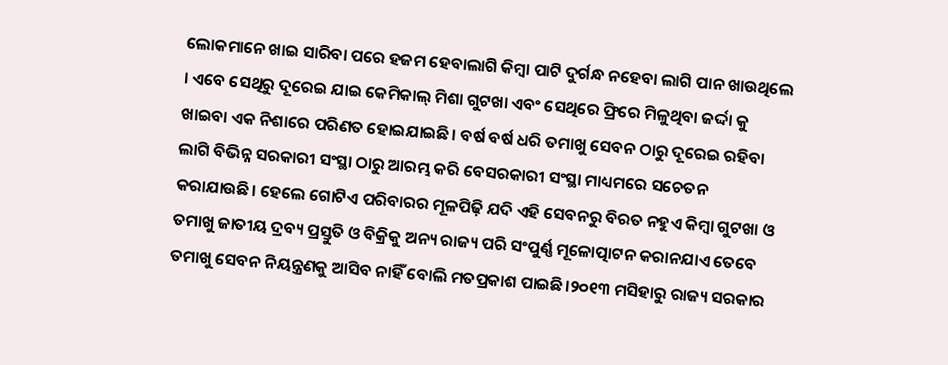ଲୋକମାନେ ଖାଇ ସାରିବା ପରେ ହଜମ ହେବାଲାଗି କିମ୍ବା ପାଟି ଦୁର୍ଗନ୍ଧ ନହେବା ଲାଗି ପାନ ଖାଉଥିଲେ । ଏବେ ସେଥିରୁ ଦୂରେଇ ଯାଇ କେମିକାଲ୍ ମିଶା ଗୁଟଖା ଏବଂ ସେଥିରେ ଫ୍ରିରେ ମିଳୁଥିବା ଜର୍ଦ୍ଦା କୁ ଖାଇବା ଏକ ନିଶାରେ ପରିଣତ ହୋଇଯାଇଛି। ବର୍ଷ ବର୍ଷ ଧରି ତମାଖୁ ସେବନ ଠାରୁ ଦୂରେଇ ରହିବା ଲାଗି ବିଭିନ୍ନ ସରକାରୀ ସଂସ୍ଥା ଠାରୁ ଆରମ୍ଭ କରି ବେସରକାରୀ ସଂସ୍ଥା ମାଧ୍ୟମରେ ସଚେତନ କରାଯାଉଛି। ହେଲେ ଗୋଟିଏ ପରିବାରର ମୂଳପିଢ଼ି ଯଦି ଏହି ସେବନରୁ ବିରତ ନହୁଏ କିମ୍ବା ଗୁଟଖା ଓ ତମାଖୁ ଜାତୀୟ ଦ୍ରବ୍ୟ ପ୍ରସ୍ତୁତି ଓ ବିକ୍ରିକୁ ଅନ୍ୟ ରାଜ୍ୟ ପରି ସଂପୁର୍ଣ୍ଣ ମୂଳୋତ୍ପାଟନ କରାନଯାଏ ତେବେ ତମାଖୁ ସେବନ ନିୟନ୍ତ୍ରଣକୁ ଆସିବ ନାହିଁ ବୋଲି ମତପ୍ରକାଶ ପାଇଛି।୨୦୧୩ ମସିହାରୁ ରାଜ୍ୟ ସରକାର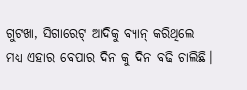ଗୁଟଖା, ସିଗାରେଟ୍ ଆଦିକୁ ବ୍ୟାନ୍ କରିଥିଲେ ମଧ୍ୟ ଏହାର ବେପାର ଦିନ କୁ ଦିନ ବଢି ଚାଲିଛି।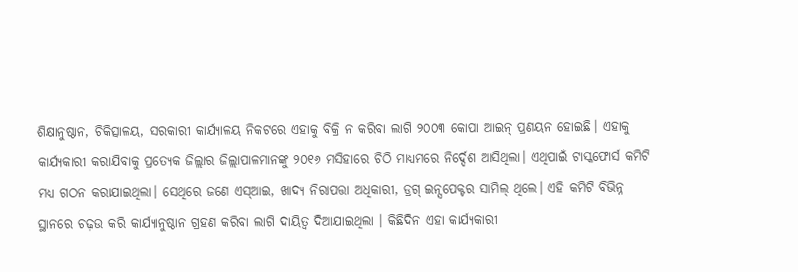ଶିକ୍ଷାନୁଷ୍ଠାନ, ଚିକିତ୍ସାଳୟ, ସରକାରୀ କାର୍ଯ୍ୟାଳୟ ନିକଟରେ ଏହାକୁ ବିକ୍ରି ନ କରିବା ଲାଗି ୨୦୦୩ କୋପା ଆଇନ୍ ପ୍ରଣୟନ ହୋଇଛି। ଏହାକୁ କାର୍ଯ୍ୟକାରୀ କରାଯିବାକୁ ପ୍ରତ୍ୟେକ ଜିଲ୍ଲାର ଜିଲ୍ଲାପାଳମାନଙ୍କୁ ୨୦୧୬ ମସିହାରେ ଚିଠି ମାଧ୍ୟମରେ ନିର୍ଦ୍ଦେଶ ଆସିଥିଲା। ଏଥିପାଇଁ ଟାସ୍କଫୋର୍ସ କମିଟି ମଧ୍ୟ ଗଠନ କରାଯାଇଥିଲା। ସେଥିରେ ଜଣେ ଏସ୍ଆଇ, ଖାଦ୍ୟ ନିରାପତ୍ତା ଅଧିକାରୀ, ଡ୍ରଗ୍ ଇନ୍ସପେକ୍ଟର ସାମିଲ୍ ଥିଲେ। ଏହି କମିଟି ବିଭିନ୍ନ ସ୍ଥାନରେ ଚଢ଼ଉ କରି କାର୍ଯ୍ୟାନୁଷ୍ଠାନ ଗ୍ରହଣ କରିବା ଲାଗି ଦାୟିତ୍ବ ଦିଆଯାଇଥିଲା । କିଛିଦିନ ଏହା କାର୍ଯ୍ୟକାରୀ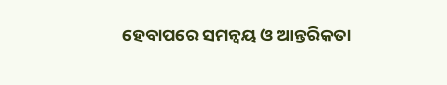ହେବାପରେ ସମନ୍ବୟ ଓ ଆନ୍ତରିକତା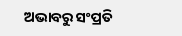ଅଭାବରୁ ସଂପ୍ରତି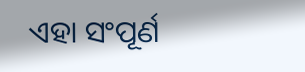ଏହା ସଂପୂର୍ଣ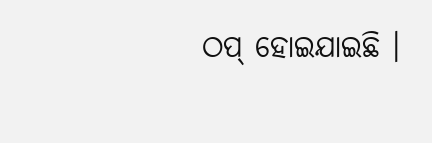ଠପ୍ ହୋଇଯାଇଛି ।